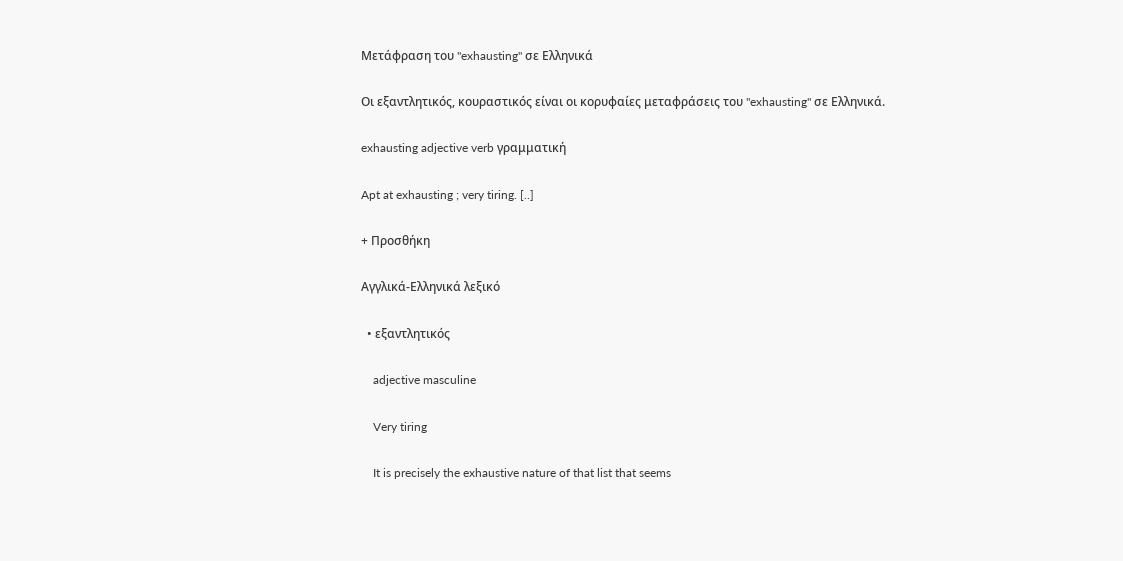Μετάφραση του "exhausting" σε Ελληνικά

Οι εξαντλητικός, κουραστικός είναι οι κορυφαίες μεταφράσεις του "exhausting" σε Ελληνικά.

exhausting adjective verb γραμματική

Apt at exhausting ; very tiring. [..]

+ Προσθήκη

Αγγλικά-Ελληνικά λεξικό

  • εξαντλητικός

    adjective masculine

    Very tiring

    It is precisely the exhaustive nature of that list that seems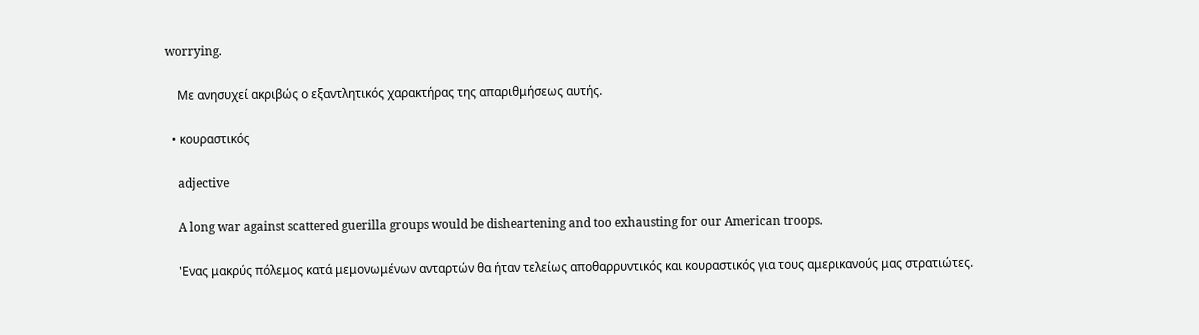worrying.

    Με ανησυχεί ακριβώς ο εξαντλητικός χαρακτήρας της απαριθμήσεως αυτής.

  • κουραστικός

    adjective

    A long war against scattered guerilla groups would be disheartening and too exhausting for our American troops.

    'Ενας μακρύς πόλεμος κατά μεμονωμένων ανταρτών θα ήταν τελείως αποθαρρυντικός και κουραστικός για τους αμερικανούς μας στρατιώτες.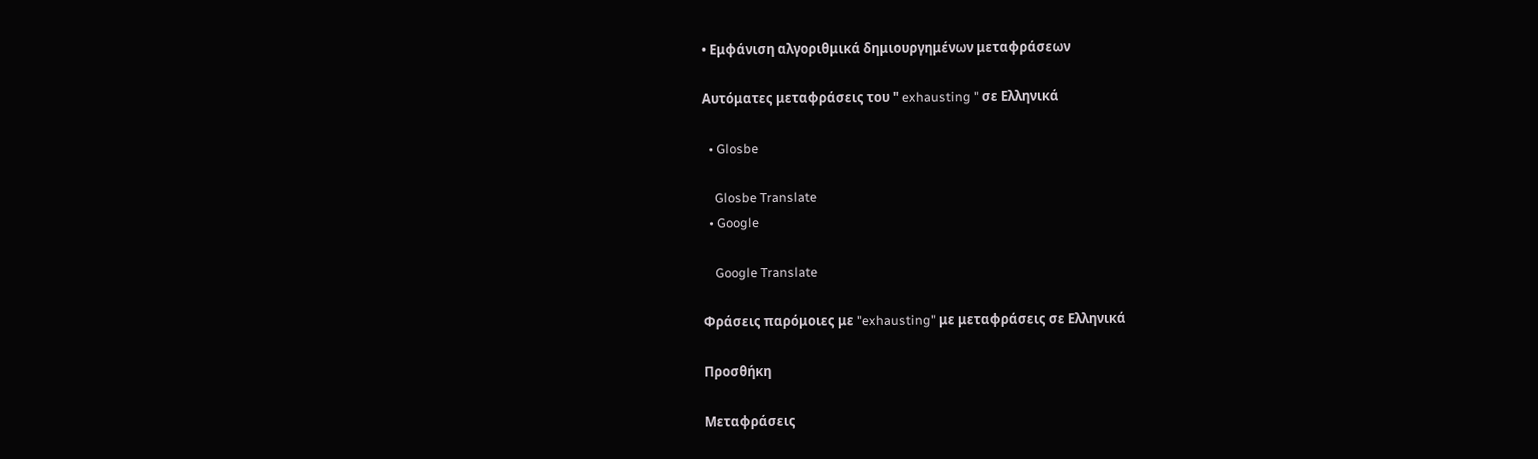• Εμφάνιση αλγοριθμικά δημιουργημένων μεταφράσεων

Αυτόματες μεταφράσεις του " exhausting " σε Ελληνικά

  • Glosbe

    Glosbe Translate
  • Google

    Google Translate

Φράσεις παρόμοιες με "exhausting" με μεταφράσεις σε Ελληνικά

Προσθήκη

Μεταφράσεις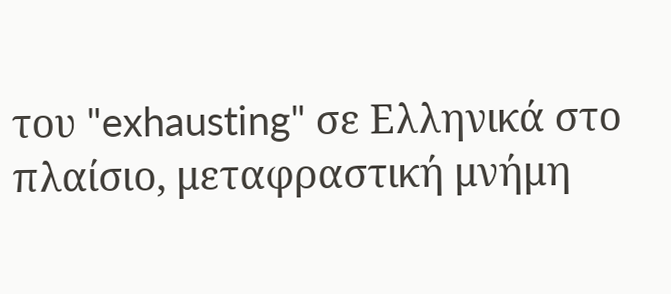του "exhausting" σε Ελληνικά στο πλαίσιο, μεταφραστική μνήμη